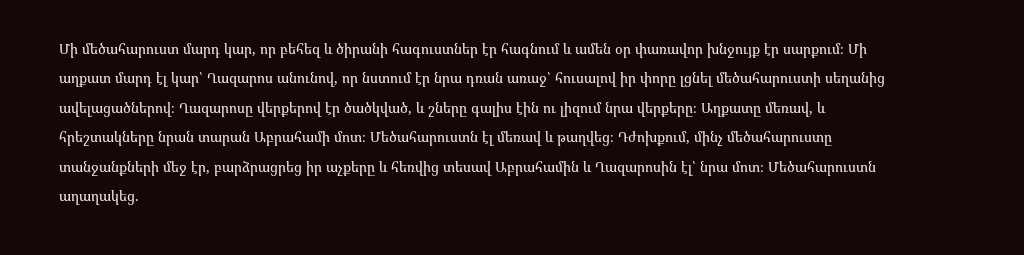Մի մեծահարուստ մարդ կար, որ բեհեզ և ծիրանի հագուստներ էր հագնում և ամեն օր փառավոր խնջույք էր սարքում։ Մի աղքատ մարդ էլ կար՝ Ղազարոս անունով, որ նստում էր նրա դռան առաջ՝ հուսալով իր փորը լցնել մեծահարուստի սեղանից ավելացածներով։ Ղազարոսը վերքերով էր ծածկված, և շները գալիս էին ու լիզում նրա վերքերը։ Աղքատը մեռավ, և հրեշտակները նրան տարան Աբրահամի մոտ։ Մեծահարուստն էլ մեռավ և թաղվեց։ Դժոխքում, մինչ մեծահարուստը տանջանքների մեջ էր, բարձրացրեց իր աչքերը և հեռվից տեսավ Աբրահամին և Ղազարոսին էլ՝ նրա մոտ։ Մեծահարուստն աղաղակեց.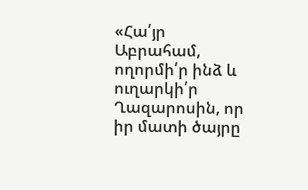«Հա՛յր Աբրահամ, ողորմի՛ր ինձ և ուղարկի՛ր Ղազարոսին, որ իր մատի ծայրը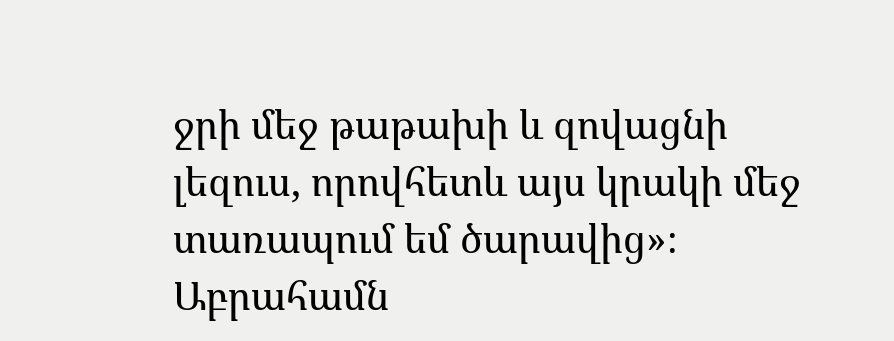ջրի մեջ թաթախի և զովացնի լեզուս, որովհետև այս կրակի մեջ տառապում եմ ծարավից»։ Աբրահամն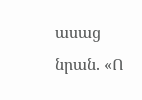ասաց նրան. «Ո